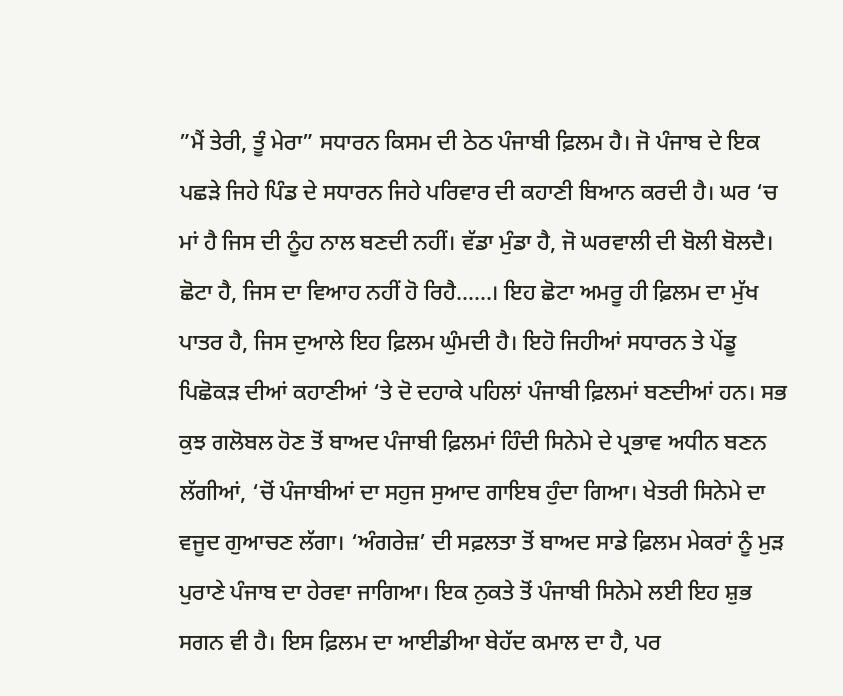”ਮੈਂ ਤੇਰੀ, ਤੂੰ ਮੇਰਾ” ਸਧਾਰਨ ਕਿਸਮ ਦੀ ਠੇਠ ਪੰਜਾਬੀ ਫ਼ਿਲਮ ਹੈ। ਜੋ ਪੰਜਾਬ ਦੇ ਇਕ ਪਛੜੇ ਜਿਹੇ ਪਿੰਡ ਦੇ ਸਧਾਰਨ ਜਿਹੇ ਪਰਿਵਾਰ ਦੀ ਕਹਾਣੀ ਬਿਆਨ ਕਰਦੀ ਹੈ। ਘਰ ‘ਚ ਮਾਂ ਹੈ ਜਿਸ ਦੀ ਨੂੰਹ ਨਾਲ ਬਣਦੀ ਨਹੀਂ। ਵੱਡਾ ਮੁੰਡਾ ਹੈ, ਜੋ ਘਰਵਾਲੀ ਦੀ ਬੋਲੀ ਬੋਲਦੈ। ਛੋਟਾ ਹੈ, ਜਿਸ ਦਾ ਵਿਆਹ ਨਹੀਂ ਹੋ ਰਿਹੈ……। ਇਹ ਛੋਟਾ ਅਮਰੂ ਹੀ ਫ਼ਿਲਮ ਦਾ ਮੁੱਖ ਪਾਤਰ ਹੈ, ਜਿਸ ਦੁਆਲੇ ਇਹ ਫ਼ਿਲਮ ਘੁੰਮਦੀ ਹੈ। ਇਹੋ ਜਿਹੀਆਂ ਸਧਾਰਨ ਤੇ ਪੇਂਡੂ ਪਿਛੋਕੜ ਦੀਆਂ ਕਹਾਣੀਆਂ ‘ਤੇ ਦੋ ਦਹਾਕੇ ਪਹਿਲਾਂ ਪੰਜਾਬੀ ਫ਼ਿਲਮਾਂ ਬਣਦੀਆਂ ਹਨ। ਸਭ ਕੁਝ ਗਲੋਬਲ ਹੋਣ ਤੋਂ ਬਾਅਦ ਪੰਜਾਬੀ ਫ਼ਿਲਮਾਂ ਹਿੰਦੀ ਸਿਨੇਮੇ ਦੇ ਪ੍ਰਭਾਵ ਅਧੀਨ ਬਣਨ ਲੱਗੀਆਂ, ‘ਚੋਂ ਪੰਜਾਬੀਆਂ ਦਾ ਸਹੁਜ ਸੁਆਦ ਗਾਇਬ ਹੁੰਦਾ ਗਿਆ। ਖੇਤਰੀ ਸਿਨੇਮੇ ਦਾ ਵਜੂਦ ਗੁਆਚਣ ਲੱਗਾ। ‘ਅੰਗਰੇਜ਼’ ਦੀ ਸਫ਼ਲਤਾ ਤੋਂ ਬਾਅਦ ਸਾਡੇ ਫ਼ਿਲਮ ਮੇਕਰਾਂ ਨੂੰ ਮੁੜ ਪੁਰਾਣੇ ਪੰਜਾਬ ਦਾ ਹੇਰਵਾ ਜਾਗਿਆ। ਇਕ ਨੁਕਤੇ ਤੋਂ ਪੰਜਾਬੀ ਸਿਨੇਮੇ ਲਈ ਇਹ ਸ਼ੁਭ ਸਗਨ ਵੀ ਹੈ। ਇਸ ਫ਼ਿਲਮ ਦਾ ਆਈਡੀਆ ਬੇਹੱਦ ਕਮਾਲ ਦਾ ਹੈ, ਪਰ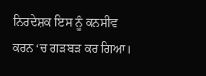ਨਿਰਦੇਸ਼ਕ ਇਸ ਨੂੰ ਕਨਸੀਵ ਕਰਨ ‘ਚ ਗੜਬੜ ਕਰ ਗਿਆ।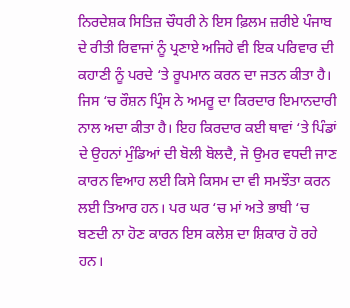ਨਿਰਦੇਸ਼ਕ ਸਿਤਿਜ਼ ਚੌਧਰੀ ਨੇ ਇਸ ਫ਼ਿਲਮ ਜ਼ਰੀਏ ਪੰਜਾਬ ਦੇ ਰੀਤੀ ਰਿਵਾਜਾਂ ਨੂੰ ਪ੍ਰਣਾਏ ਅਜਿਹੇ ਵੀ ਇਕ ਪਰਿਵਾਰ ਦੀ ਕਹਾਣੀ ਨੂੰ ਪਰਦੇ ‘ਤੇ ਰੂਪਮਾਨ ਕਰਨ ਦਾ ਜਤਨ ਕੀਤਾ ਹੈ। ਜਿਸ ‘ਚ ਰੌਸ਼ਨ ਪ੍ਰਿੰਸ ਨੇ ਅਮਰੂ ਦਾ ਕਿਰਦਾਰ ਇਮਾਨਦਾਰੀ ਨਾਲ ਅਦਾ ਕੀਤਾ ਹੈ। ਇਹ ਕਿਰਦਾਰ ਕਈ ਥਾਵਾਂ ‘ਤੇ ਪਿੰਡਾਂ ਦੇ ਉਹਨਾਂ ਮੁੰਡਿਆਂ ਦੀ ਬੋਲੀ ਬੋਲਦੈ, ਜੋ ਉਮਰ ਵਧਦੀ ਜਾਣ ਕਾਰਨ ਵਿਆਹ ਲਈ ਕਿਸੇ ਕਿਸਮ ਦਾ ਵੀ ਸਮਝੌਤਾ ਕਰਨ ਲਈ ਤਿਆਰ ਹਨ। ਪਰ ਘਰ ‘ਚ ਮਾਂ ਅਤੇ ਭਾਬੀ ‘ਚ ਬਣਦੀ ਨਾ ਹੋਣ ਕਾਰਨ ਇਸ ਕਲੇਸ਼ ਦਾ ਸ਼ਿਕਾਰ ਹੋ ਰਹੇ ਹਨ।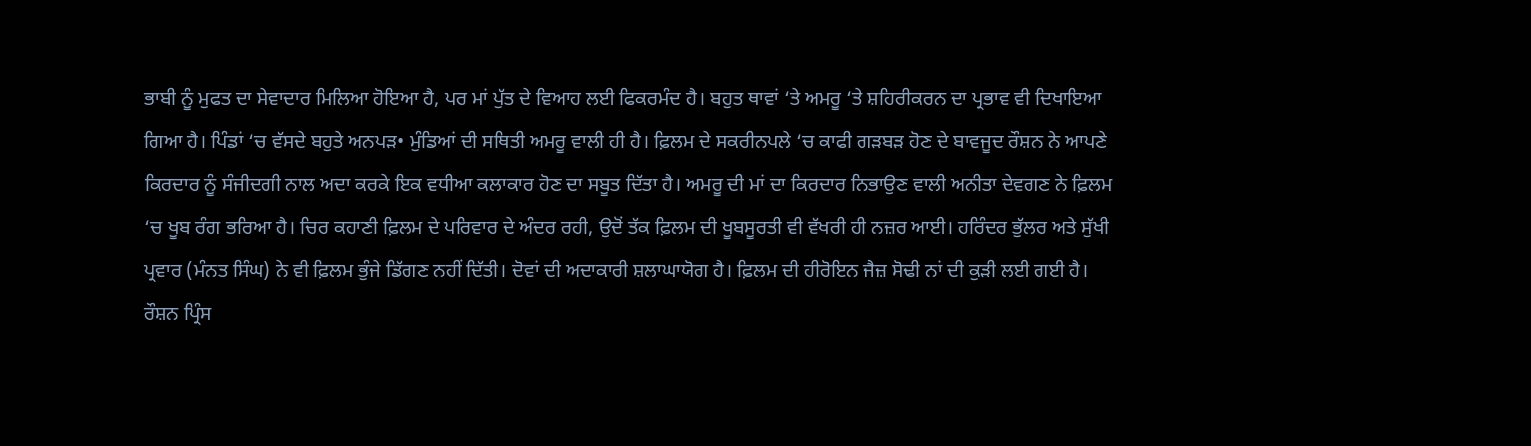ਭਾਬੀ ਨੂੰ ਮੁਫਤ ਦਾ ਸੇਵਾਦਾਰ ਮਿਲਿਆ ਹੋਇਆ ਹੈ, ਪਰ ਮਾਂ ਪੁੱਤ ਦੇ ਵਿਆਹ ਲਈ ਫਿਕਰਮੰਦ ਹੈ। ਬਹੁਤ ਥਾਵਾਂ ‘ਤੇ ਅਮਰੂ ‘ਤੇ ਸ਼ਹਿਰੀਕਰਨ ਦਾ ਪ੍ਰਭਾਵ ਵੀ ਦਿਖਾਇਆ ਗਿਆ ਹੈ। ਪਿੰਡਾਂ ‘ਚ ਵੱਸਦੇ ਬਹੁਤੇ ਅਨਪੜ• ਮੁੰਡਿਆਂ ਦੀ ਸਥਿਤੀ ਅਮਰੂ ਵਾਲੀ ਹੀ ਹੈ। ਫ਼ਿਲਮ ਦੇ ਸਕਰੀਨਪਲੇ ‘ਚ ਕਾਫੀ ਗੜਬੜ ਹੋਣ ਦੇ ਬਾਵਜੂਦ ਰੌਸ਼ਨ ਨੇ ਆਪਣੇ ਕਿਰਦਾਰ ਨੂੰ ਸੰਜੀਦਗੀ ਨਾਲ ਅਦਾ ਕਰਕੇ ਇਕ ਵਧੀਆ ਕਲਾਕਾਰ ਹੋਣ ਦਾ ਸਬੂਤ ਦਿੱਤਾ ਹੈ। ਅਮਰੂ ਦੀ ਮਾਂ ਦਾ ਕਿਰਦਾਰ ਨਿਭਾਉਣ ਵਾਲੀ ਅਨੀਤਾ ਦੇਵਗਣ ਨੇ ਫ਼ਿਲਮ ‘ਚ ਖੂਬ ਰੰਗ ਭਰਿਆ ਹੈ। ਚਿਰ ਕਹਾਣੀ ਫ਼ਿਲਮ ਦੇ ਪਰਿਵਾਰ ਦੇ ਅੰਦਰ ਰਹੀ, ਉਦੋਂ ਤੱਕ ਫ਼ਿਲਮ ਦੀ ਖੂਬਸੂਰਤੀ ਵੀ ਵੱਖਰੀ ਹੀ ਨਜ਼ਰ ਆਈ। ਹਰਿੰਦਰ ਭੁੱਲਰ ਅਤੇ ਸੁੱਖੀ ਪ੍ਰਵਾਰ (ਮੰਨਤ ਸਿੰਘ) ਨੇ ਵੀ ਫ਼ਿਲਮ ਭੁੰਜੇ ਡਿੱਗਣ ਨਹੀਂ ਦਿੱਤੀ। ਦੋਵਾਂ ਦੀ ਅਦਾਕਾਰੀ ਸ਼ਲਾਘਾਯੋਗ ਹੈ। ਫ਼ਿਲਮ ਦੀ ਹੀਰੋਇਨ ਜੈਜ਼ ਸੋਢੀ ਨਾਂ ਦੀ ਕੁੜੀ ਲਈ ਗਈ ਹੈ।
ਰੌਸ਼ਨ ਪ੍ਰਿੰਸ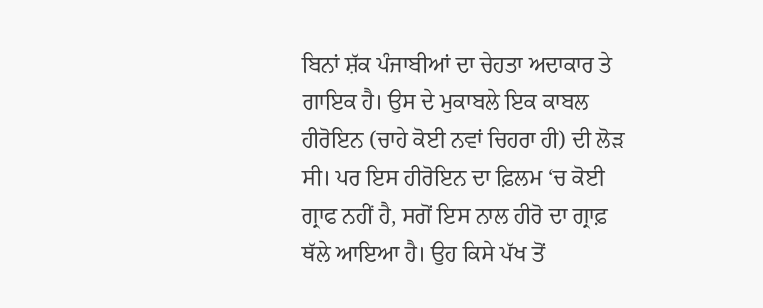ਬਿਨਾਂ ਸ਼ੱਕ ਪੰਜਾਬੀਆਂ ਦਾ ਚੇਹਤਾ ਅਦਾਕਾਰ ਤੇ ਗਾਇਕ ਹੈ। ਉਸ ਦੇ ਮੁਕਾਬਲੇ ਇਕ ਕਾਬਲ ਹੀਰੋਇਨ (ਚਾਹੇ ਕੋਈ ਨਵਾਂ ਚਿਹਰਾ ਹੀ) ਦੀ ਲੋੜ ਸੀ। ਪਰ ਇਸ ਹੀਰੋਇਨ ਦਾ ਫ਼ਿਲਮ ‘ਚ ਕੋਈ ਗ੍ਰਾਫ ਨਹੀਂ ਹੈ, ਸਗੋਂ ਇਸ ਨਾਲ ਹੀਰੋ ਦਾ ਗ੍ਰਾਫ਼ ਥੱਲੇ ਆਇਆ ਹੈ। ਉਹ ਕਿਸੇ ਪੱਖ ਤੋਂ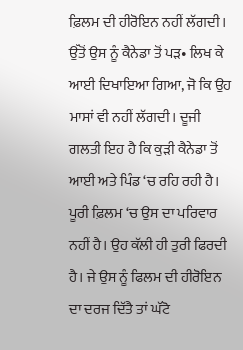ਫ਼ਿਲਮ ਦੀ ਹੀਰੋਇਨ ਨਹੀਂ ਲੱਗਦੀ। ਉੱਤੋਂ ਉਸ ਨੂੰ ਕੈਨੇਡਾ ਤੋਂ ਪੜ• ਲਿਖ ਕੇ ਆਈ ਦਿਖਾਇਆ ਗਿਆ, ਜੋ ਕਿ ਉਹ ਮਾਸਾਂ ਵੀ ਨਹੀਂ ਲੱਗਦੀ। ਦੂਜੀ ਗਲਤੀ ਇਹ ਹੈ ਕਿ ਕੁੜੀ ਕੈਨੇਡਾ ਤੋਂ ਆਈ ਅਤੇ ਪਿੰਡ ‘ਚ ਰਹਿ ਰਹੀ ਹੈ। ਪੂਰੀ ਫ਼ਿਲਮ ‘ਚ ਉਸ ਦਾ ਪਰਿਵਾਰ ਨਹੀਂ ਹੈ। ਉਹ ਕੱਲੀ ਹੀ ਤੁਰੀ ਫਿਰਦੀ ਹੈ। ਜੇ ਉਸ ਨੂੰ ਫਿਲਮ ਦੀ ਹੀਰੋਇਨ ਦਾ ਦਰਜ ਦਿੱਤੈ ਤਾਂ ਘੱਟੋ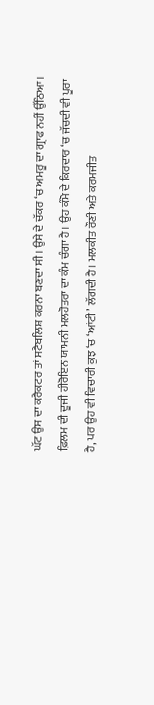ਘੱਟ ਉਸ ਦਾ ਕਰੈਕਟਰ ਤਾਂ ਸਟੈਬਲਿਸ਼ ਕਰਨਾ ਬਣਦਾ ਸੀ। ਉਸੇ ਦੇ ਚੱਕਰ ‘ਚ ਅਮਰੂ ਦਾ ਗ੍ਰਾਫ ਨਹੀਂ ਉੱਠਿਆ। ਫ਼ਿਲਮ ਦੀ ਦੂਜੀ ਹੀਰੋਇਨ ਯਾਮਨੀ ਮਲਹੋਤਰਾ ਦਾ ਕੰਮ ਚੰਗਾ ਹੈ। ਉਹ ਕੰਮੋ ਦੇ ਕਿਰਦਾਰ ‘ਚ ਜੱਚਦੀ ਵੀ ਪੂਰਾ ਹੈ, ਪਰ ਉਹ ਵੀ ਵਿਚਾਰੀ ਕੁਝ ‘ਚ ‘ਆਂਟੀ’ ਲੱਗਦੀ ਹੈ। ਮਲਕੀਤ ਰੌਣੀ ਅਤੇ ਕਰਮਜੀਤ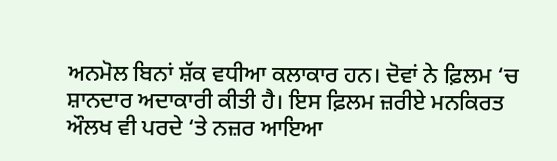ਅਨਮੋਲ ਬਿਨਾਂ ਸ਼ੱਕ ਵਧੀਆ ਕਲਾਕਾਰ ਹਨ। ਦੋਵਾਂ ਨੇ ਫ਼ਿਲਮ ‘ਚ ਸ਼ਾਨਦਾਰ ਅਦਾਕਾਰੀ ਕੀਤੀ ਹੈ। ਇਸ ਫ਼ਿਲਮ ਜ਼ਰੀਏ ਮਨਕਿਰਤ ਔਲਖ ਵੀ ਪਰਦੇ ‘ਤੇ ਨਜ਼ਰ ਆਇਆ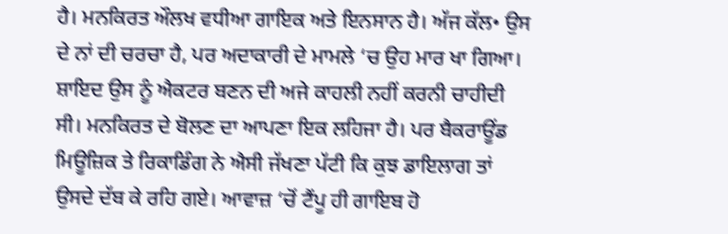ਹੈ। ਮਨਕਿਰਤ ਔਲਖ ਵਧੀਆ ਗਾਇਕ ਅਤੇ ਇਨਸਾਨ ਹੈ। ਅੱਜ ਕੱਲ• ਉਸ ਦੇ ਨਾਂ ਦੀ ਚਰਚਾ ਹੈ, ਪਰ ਅਦਾਕਾਰੀ ਦੇ ਮਾਮਲੇ ‘ਚ ਉਹ ਮਾਰ ਖਾ ਗਿਆ। ਸ਼ਾਇਦ ਉਸ ਨੂੰ ਐਕਟਰ ਬਣਨ ਦੀ ਅਜੇ ਕਾਹਲੀ ਨਹੀਂ ਕਰਨੀ ਚਾਹੀਦੀ ਸੀ। ਮਨਕਿਰਤ ਦੇ ਬੋਲਣ ਦਾ ਆਪਣਾ ਇਕ ਲਹਿਜਾ ਹੈ। ਪਰ ਬੈਕਰਾਊਂਡ ਮਿਊਜ਼ਿਕ ਤੇ ਰਿਕਾਡਿੰਗ ਨੇ ਐਸੀ ਜੱਖਣਾ ਪੱਟੀ ਕਿ ਕੁਝ ਡਾਇਲਾਗ ਤਾਂ ਉਸਦੇ ਦੱਬ ਕੇ ਰਹਿ ਗਏ। ਆਵਾਜ਼ ‘ਚੋਂ ਟੈਂਪੂ ਹੀ ਗਾਇਬ ਹੋ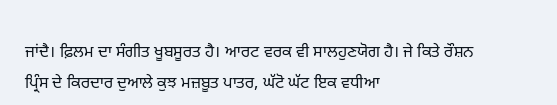ਜਾਂਦੈ। ਫ਼ਿਲਮ ਦਾ ਸੰਗੀਤ ਖੂਬਸੂਰਤ ਹੈ। ਆਰਟ ਵਰਕ ਵੀ ਸਾਲਹੁਣਯੋਗ ਹੈ। ਜੇ ਕਿਤੇ ਰੌਸ਼ਨ ਪ੍ਰਿੰਸ ਦੇ ਕਿਰਦਾਰ ਦੁਆਲੇ ਕੁਝ ਮਜ਼ਬੂਤ ਪਾਤਰ, ਘੱਟੋ ਘੱਟ ਇਕ ਵਧੀਆ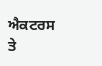ਐਕਟਰਸ ਤੇ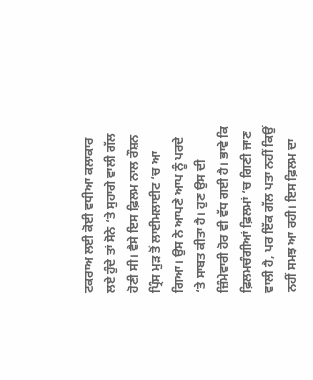ਟਕਰਾਅ ਲਈ ਕੋਈ ਵਧੀਆ ਕਲਾਕਾਰ ਲਏ ਹੁੰਦੇ ਤਾਂ ਸੋਨੇ ‘ਤੇ ਸੁਹਾਗੇ ਵਾਲੀ ਗੱਲ ਹੋਣੀ ਸੀ। ਵੈਸੇ ਇਸ ਫ਼ਿਲਮ ਨਾਲ ਰੌਸ਼ਨ ਪ੍ਰਿੰਸ ਮੁੜ ਤੋਂ ਲਾਈਮਲਾਈਟ ‘ਚ ਆ ਗਿਆ। ਉਸ ਨੇ ਆਪਣੇ ਆਪ ਨੂੰ ਪਰਦੇ ‘ਤੇ ਸਾਬਤ ਕੀਤਾ ਹੈ। ਹੁਣ ਉਸ ਦੀ ਜ਼ਿੰਮੇਵਾਰੀ ਹੋਰ ਵੀ ਵੱਧ ਗਈ ਹੈ। ਭਾਵੇ ਕਿ ਫ਼ਿਲਮਚੰਗੀਆਂ ਫ਼ਿਲਮਾਂ ‘ਚ ਗਿਣੀ ਜਾਣ ਵਾਲੀ ਹੈ, ਪਰ ਇੱਕ ਗੱਲ ਪਤਾ ਨਹੀਂ ਕਿਉਂ ਨਹੀਂ ਸਮਝ ਆ ਰਹੀ। ਇਸ ਫ਼ਿਲਮ ਦਾ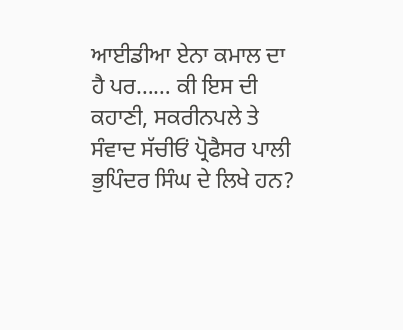ਆਈਡੀਆ ਏਨਾ ਕਮਾਲ ਦਾ ਹੈ ਪਰ…… ਕੀ ਇਸ ਦੀ ਕਹਾਣੀ, ਸਕਰੀਨਪਲੇ ਤੇ ਸੰਵਾਦ ਸੱਚੀਓਂ ਪ੍ਰੋਫੈਸਰ ਪਾਲੀ ਭੁਪਿੰਦਰ ਸਿੰਘ ਦੇ ਲਿਖੇ ਹਨ?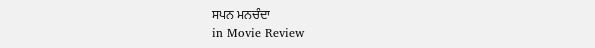ਸਪਨ ਮਨਚੰਦਾ
in Movie Review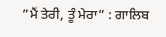”ਮੈਂ ਤੇਰੀ, ਤੂੰ ਮੇਰਾ” : ਗਾਲਿਬ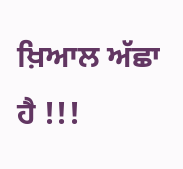ਖ਼ਿਆਲ ਅੱਛਾ ਹੈ !!!